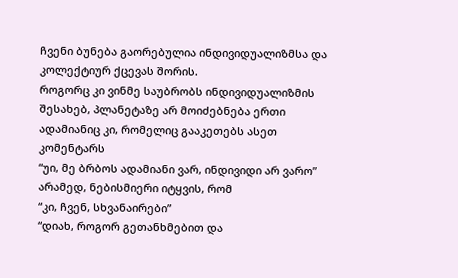ჩვენი ბუნება გაორებულია ინდივიდუალიზმსა და კოლექტიურ ქცევას შორის.
როგორც კი ვინმე საუბრობს ინდივიდუალიზმის შესახებ, პლანეტაზე არ მოიძებნება ერთი ადამიანიც კი, რომელიც გააკეთებს ასეთ კომენტარს
“უი, მე ბრბოს ადამიანი ვარ, ინდივიდი არ ვარო”
არამედ, ნებისმიერი იტყვის, რომ
“კი, ჩვენ, სხვანაირები”
“დიახ, როგორ გეთანხმებით და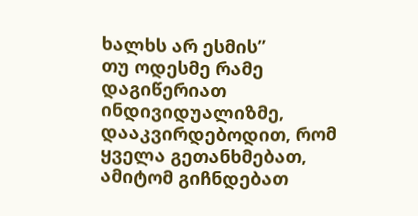ხალხს არ ესმის”
თუ ოდესმე რამე დაგიწერიათ ინდივიდუალიზმე, დააკვირდებოდით, რომ ყველა გეთანხმებათ, ამიტომ გიჩნდებათ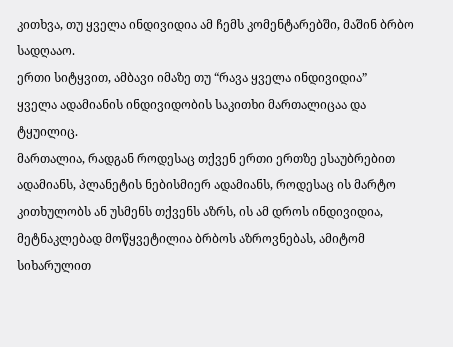კითხვა, თუ ყველა ინდივიდია ამ ჩემს კომენტარებში, მაშინ ბრბო სადღააო.
ერთი სიტყვით, ამბავი იმაზე თუ “რავა ყველა ინდივიდია”
ყველა ადამიანის ინდივიდობის საკითხი მართალიცაა და ტყუილიც.
მართალია, რადგან როდესაც თქვენ ერთი ერთზე ესაუბრებით ადამიანს, პლანეტის ნებისმიერ ადამიანს, როდესაც ის მარტო კითხულობს ან უსმენს თქვენს აზრს, ის ამ დროს ინდივიდია, მეტნაკლებად მოწყვეტილია ბრბოს აზროვნებას, ამიტომ სიხარულით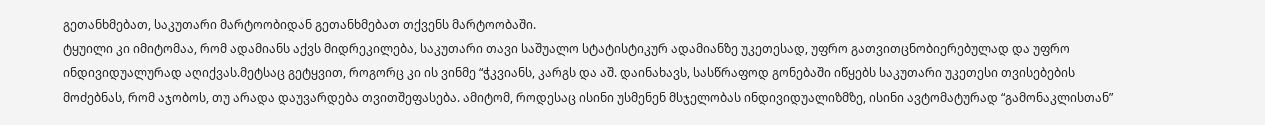გეთანხმებათ, საკუთარი მარტოობიდან გეთანხმებათ თქვენს მარტოობაში.
ტყუილი კი იმიტომაა, რომ ადამიანს აქვს მიდრეკილება, საკუთარი თავი საშუალო სტატისტიკურ ადამიანზე უკეთესად, უფრო გათვითცნობიერებულად და უფრო ინდივიდუალურად აღიქვას.მეტსაც გეტყვით, როგორც კი ის ვინმე “ჭკვიანს, კარგს და აშ. დაინახავს, სასწრაფოდ გონებაში იწყებს საკუთარი უკეთესი თვისებების მოძებნას, რომ აჯობოს, თუ არადა დაუვარდება თვითშეფასება. ამიტომ, როდესაც ისინი უსმენენ მსჯელობას ინდივიდუალიზმზე, ისინი ავტომატურად “გამონაკლისთან”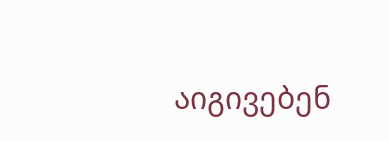აიგივებენ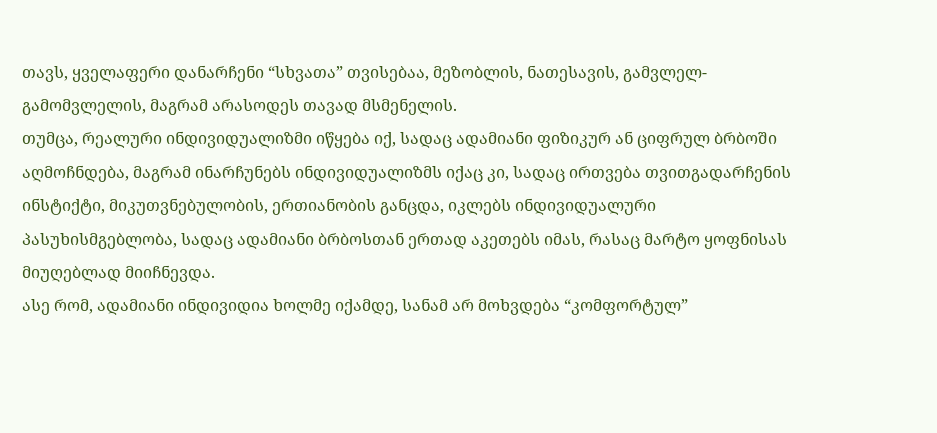თავს, ყველაფერი დანარჩენი “სხვათა” თვისებაა, მეზობლის, ნათესავის, გამვლელ-გამომვლელის, მაგრამ არასოდეს თავად მსმენელის.
თუმცა, რეალური ინდივიდუალიზმი იწყება იქ, სადაც ადამიანი ფიზიკურ ან ციფრულ ბრბოში აღმოჩნდება, მაგრამ ინარჩუნებს ინდივიდუალიზმს იქაც კი, სადაც ირთვება თვითგადარჩენის ინსტიქტი, მიკუთვნებულობის, ერთიანობის განცდა, იკლებს ინდივიდუალური პასუხისმგებლობა, სადაც ადამიანი ბრბოსთან ერთად აკეთებს იმას, რასაც მარტო ყოფნისას მიუღებლად მიიჩნევდა.
ასე რომ, ადამიანი ინდივიდია ხოლმე იქამდე, სანამ არ მოხვდება “კომფორტულ”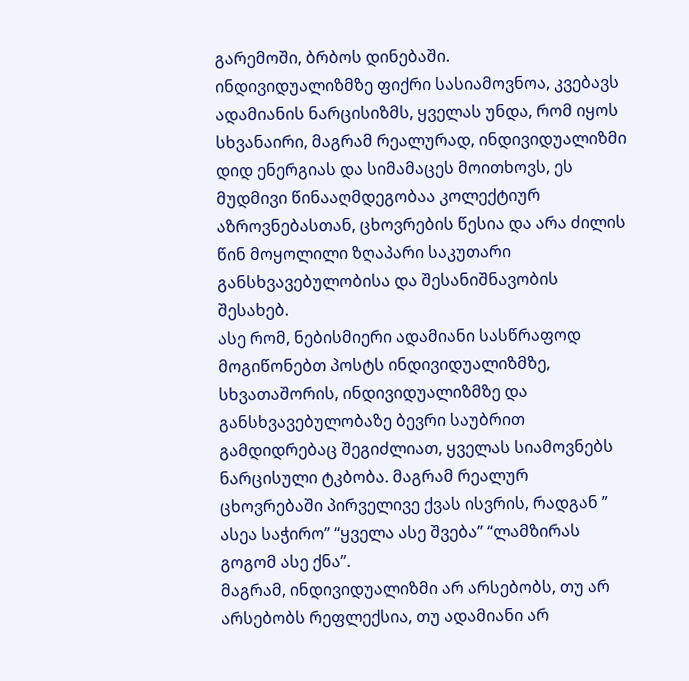გარემოში, ბრბოს დინებაში.
ინდივიდუალიზმზე ფიქრი სასიამოვნოა, კვებავს ადამიანის ნარცისიზმს, ყველას უნდა, რომ იყოს სხვანაირი, მაგრამ რეალურად, ინდივიდუალიზმი დიდ ენერგიას და სიმამაცეს მოითხოვს, ეს მუდმივი წინააღმდეგობაა კოლექტიურ აზროვნებასთან, ცხოვრების წესია და არა ძილის წინ მოყოლილი ზღაპარი საკუთარი განსხვავებულობისა და შესანიშნავობის შესახებ.
ასე რომ, ნებისმიერი ადამიანი სასწრაფოდ მოგიწონებთ პოსტს ინდივიდუალიზმზე, სხვათაშორის, ინდივიდუალიზმზე და განსხვავებულობაზე ბევრი საუბრით გამდიდრებაც შეგიძლიათ, ყველას სიამოვნებს ნარცისული ტკბობა. მაგრამ რეალურ ცხოვრებაში პირველივე ქვას ისვრის, რადგან ” ასეა საჭირო” “ყველა ასე შვება” “ლამზირას გოგომ ასე ქნა”.
მაგრამ, ინდივიდუალიზმი არ არსებობს, თუ არ არსებობს რეფლექსია, თუ ადამიანი არ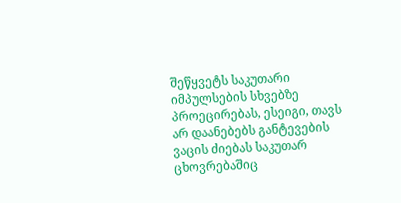შეწყვეტს საკუთარი იმპულსების სხვებზე პროეცირებას, ესეიგი, თავს არ დაანებებს განტევების ვაცის ძიებას საკუთარ ცხოვრებაშიც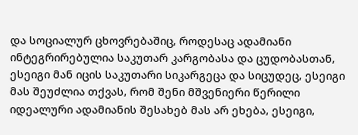და სოციალურ ცხოვრებაშიც, როდესაც ადამიანი ინტეგრირებულია საკუთარ კარგობასა და ცუდობასთან, ესეიგი მან იცის საკუთარი სიკარგეცა და სიცუდეც, ესეიგი მას შეუძლია თქვას, რომ შენი მშვენიერი წერილი იდეალური ადამიანის შესახებ მას არ ეხება, ესეიგი,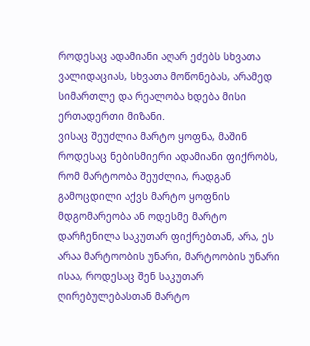როდესაც ადამიანი აღარ ეძებს სხვათა ვალიდაციას, სხვათა მოწონებას, არამედ სიმართლე და რეალობა ხდება მისი ერთადერთი მიზანი.
ვისაც შეუძლია მარტო ყოფნა, მაშინ როდესაც ნებისმიერი ადამიანი ფიქრობს, რომ მარტოობა შეუძლია, რადგან გამოცდილი აქვს მარტო ყოფნის მდგომარეობა ან ოდესმე მარტო დარჩენილა საკუთარ ფიქრებთან, არა, ეს არაა მარტოობის უნარი, მარტოობის უნარი ისაა, როდესაც შენ საკუთარ ღირებულებასთან მარტო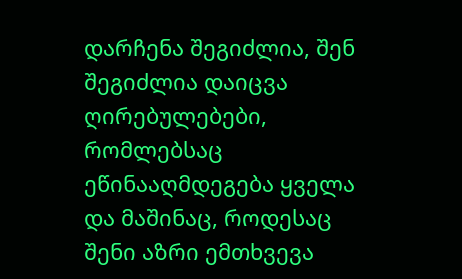დარჩენა შეგიძლია, შენ შეგიძლია დაიცვა ღირებულებები, რომლებსაც ეწინააღმდეგება ყველა და მაშინაც, როდესაც შენი აზრი ემთხვევა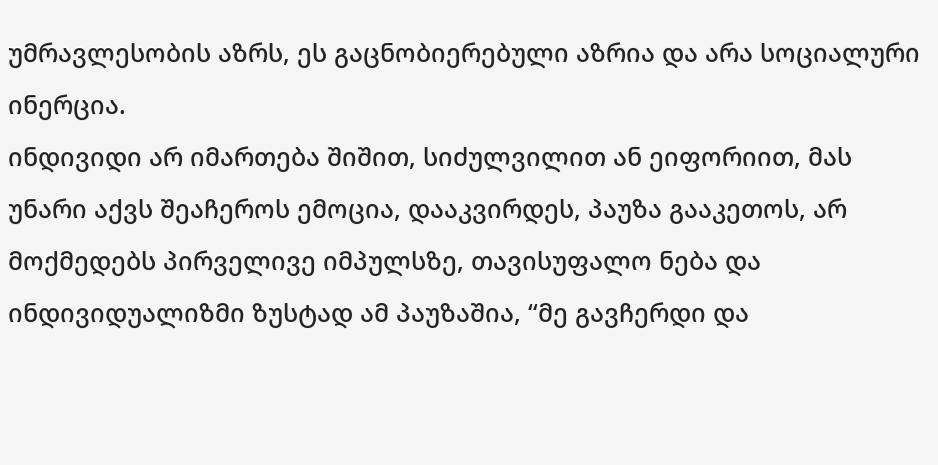უმრავლესობის აზრს, ეს გაცნობიერებული აზრია და არა სოციალური ინერცია.
ინდივიდი არ იმართება შიშით, სიძულვილით ან ეიფორიით, მას უნარი აქვს შეაჩეროს ემოცია, დააკვირდეს, პაუზა გააკეთოს, არ მოქმედებს პირველივე იმპულსზე, თავისუფალო ნება და ინდივიდუალიზმი ზუსტად ამ პაუზაშია, “მე გავჩერდი და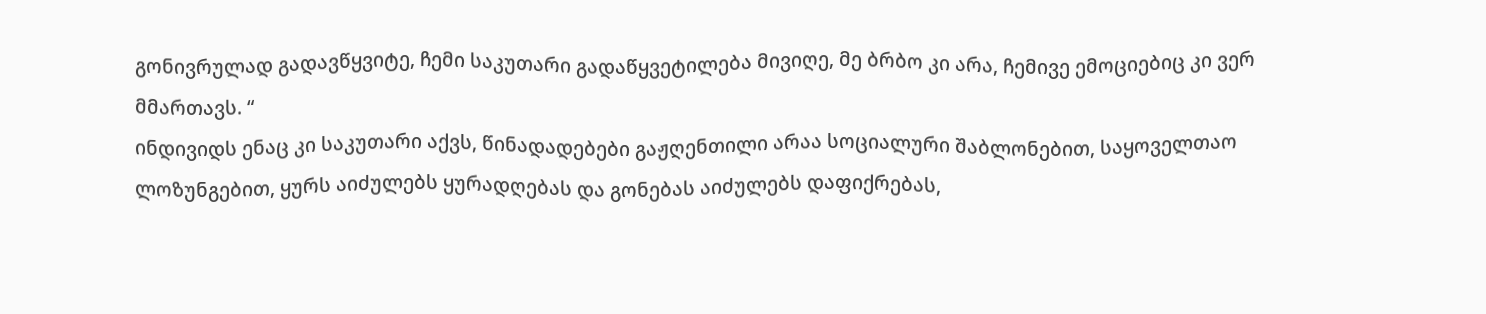გონივრულად გადავწყვიტე, ჩემი საკუთარი გადაწყვეტილება მივიღე, მე ბრბო კი არა, ჩემივე ემოციებიც კი ვერ მმართავს. “
ინდივიდს ენაც კი საკუთარი აქვს, წინადადებები გაჟღენთილი არაა სოციალური შაბლონებით, საყოველთაო ლოზუნგებით, ყურს აიძულებს ყურადღებას და გონებას აიძულებს დაფიქრებას,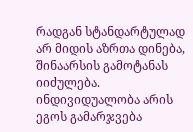რადგან სტანდარტულად არ მიდის აზრთა დინება, შინაარსის გამოტანას იიძულება.
ინდივიდუალობა არის ეგოს გამარჯვება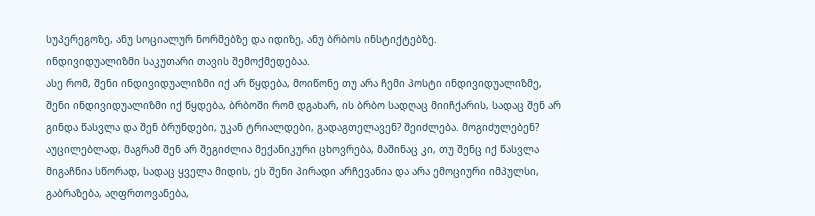სუპერეგოზე, ანუ სოციალურ ნორმებზე და იდიზე, ანუ ბრბოს ინსტიქტებზე.
ინდივიდუალიზმი საკუთარი თავის შემოქმედებაა.
ასე რომ, შენი ინდივიდუალიზმი იქ არ წყდება, მოიწონე თუ არა ჩემი პოსტი ინდივიდუალიზმე, შენი ინდივიდუალიზმი იქ წყდება, ბრბოში რომ დგახარ, ის ბრბო სადღაც მიიჩქარის, სადაც შენ არ გინდა წასვლა და შენ ბრუნდები, უკან ტრიალდები, გადაგთელავენ? შეიძლება. მოგიძულებენ? აუცილებლად, მაგრამ შენ არ შეგიძლია მექანიკური ცხოვრება, მაშინაც კი, თუ შენც იქ წასვლა მიგაჩნია სწორად, სადაც ყველა მიდის, ეს შენი პირადი არჩევანია და არა ემოციური იმპულსი, გაბრაზება, აღფრთოვანება,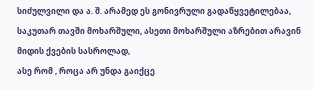სიძულვილი და ა. შ. არამედ ეს გონივრული გადაწყვეტილებაა, საკუთარ თავში მოხარშული, ასეთი მოხარშული აზრებით არავინ მიდის ქვების სასროლად,
ასე რომ , როცა არ უნდა გაიქცე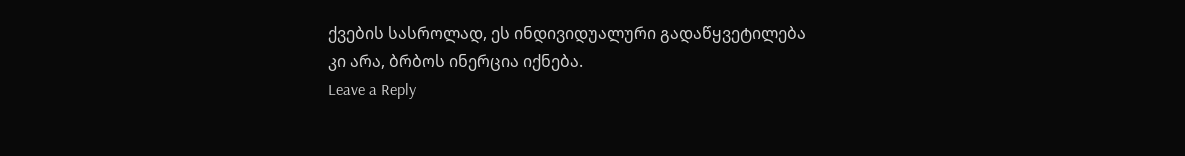ქვების სასროლად, ეს ინდივიდუალური გადაწყვეტილება კი არა, ბრბოს ინერცია იქნება.
Leave a Reply